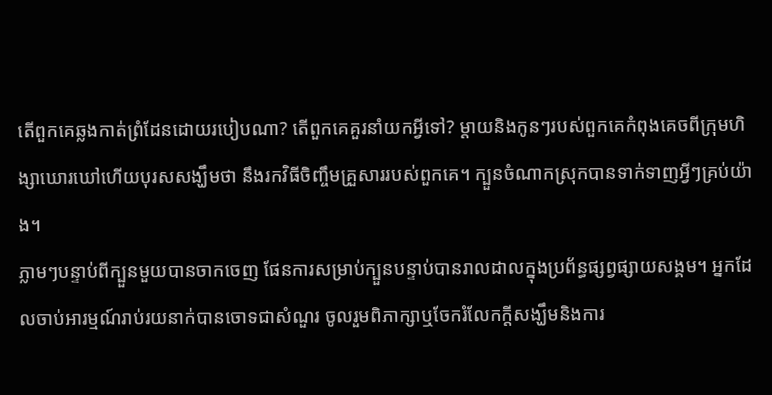តើពួកគេឆ្លងកាត់ព្រំដែនដោយរបៀបណា? តើពួកគេគួរនាំយកអ្វីទៅ? ម្តាយនិងកូនៗរបស់ពួកគេកំពុងគេចពីក្រុមហិង្សាឃោរឃៅហើយបុរសសង្ឃឹមថា នឹងរកវិធីចិញ្ចឹមគ្រួសាររបស់ពួកគេ។ ក្បួនចំណាកស្រុកបានទាក់ទាញអ្វីៗគ្រប់យ៉ាង។
ភ្លាមៗបន្ទាប់ពីក្បួនមួយបានចាកចេញ ផែនការសម្រាប់ក្បួនបន្ទាប់បានរាលដាលក្នុងប្រព័ន្ធផ្សព្វផ្សាយសង្គម។ អ្នកដែលចាប់អារម្មណ៍រាប់រយនាក់បានចោទជាសំណួរ ចូលរួមពិភាក្សាឬចែករំលែកក្តីសង្ឃឹមនិងការ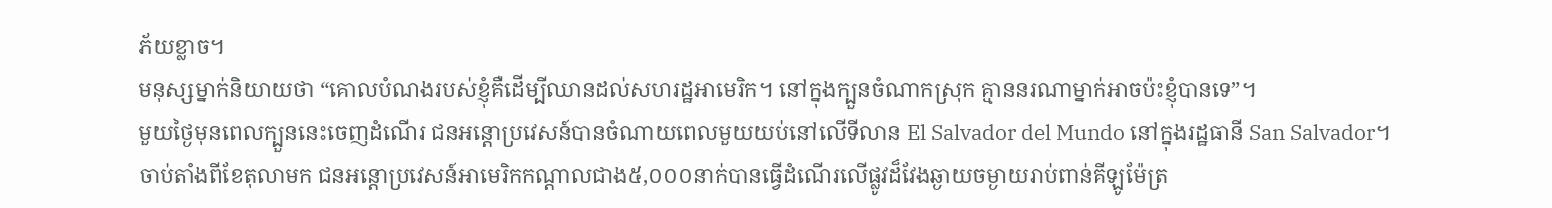ភ័យខ្លាច។
មនុស្សម្នាក់និយាយថា “គោលបំណងរបស់ខ្ញុំគឺដើម្បីឈានដល់សហរដ្ឋអាមេរិក។ នៅក្នុងក្បួនចំណាកស្រុក គ្មាននរណាម្នាក់អាចប៉ះខ្ញុំបានទេ”។
មួយថ្ងៃមុនពេលក្បួននេះចេញដំណើរ ជនអន្តោប្រវេសន៍បានចំណាយពេលមួយយប់នៅលើទីលាន El Salvador del Mundo នៅក្នុងរដ្ឋធានី San Salvador។
ចាប់តាំងពីខែតុលាមក ជនអន្តោប្រវេសន៍អាមេរិកកណ្តាលជាង៥,០០០នាក់បានធ្វើដំណើរលើផ្លូវដ៏វែងឆ្ងាយចម្ងាយរាប់ពាន់គីឡូម៉ែត្រ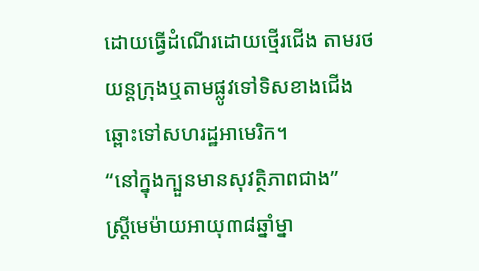ដោយធ្វើដំណើរដោយថ្មើរជើង តាមរថយន្តក្រុងឬតាមផ្លូវទៅទិសខាងជើងឆ្ពោះទៅសហរដ្ឋអាមេរិក។
“នៅក្នុងក្បួនមានសុវត្ថិភាពជាង”
ស្ត្រីមេម៉ាយអាយុ៣៨ឆ្នាំម្នា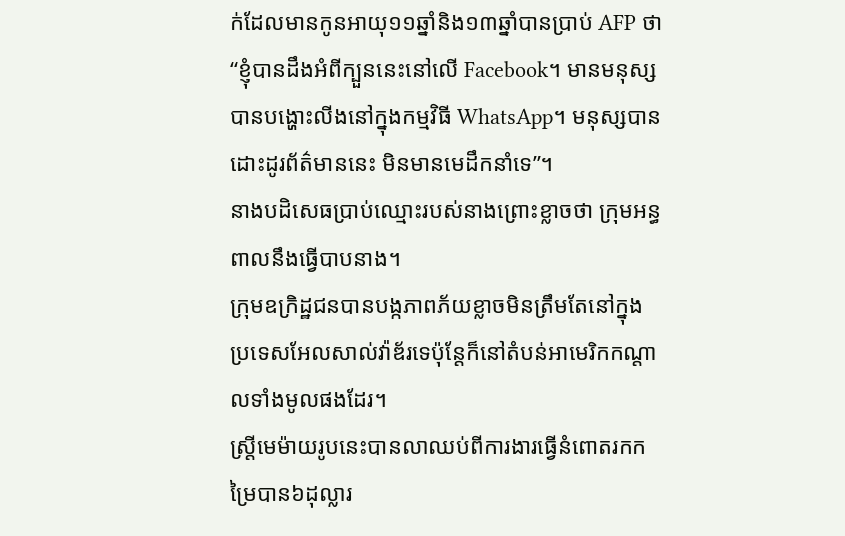ក់ដែលមានកូនអាយុ១១ឆ្នាំនិង១៣ឆ្នាំបានប្រាប់ AFP ថា “ខ្ញុំបានដឹងអំពីក្បួននេះនៅលើ Facebook។ មានមនុស្សបានបង្ហោះលីងនៅក្នុងកម្មវិធី WhatsApp។ មនុស្សបានដោះដូរព័ត៌មាននេះ មិនមានមេដឹកនាំទេ”។
នាងបដិសេធប្រាប់ឈ្មោះរបស់នាងព្រោះខ្លាចថា ក្រុមអន្ធពាលនឹងធ្វើបាបនាង។
ក្រុមឧក្រិដ្ឋជនបានបង្កភាពភ័យខ្លាចមិនត្រឹមតែនៅក្នុងប្រទេសអែលសាល់វ៉ាឌ័រទេប៉ុន្តែក៏នៅតំបន់អាមេរិកកណ្តាលទាំងមូលផងដែរ។
ស្ត្រីមេម៉ាយរូបនេះបានលាឈប់ពីការងារធ្វើនំពោតរកកម្រៃបាន៦ដុល្លារ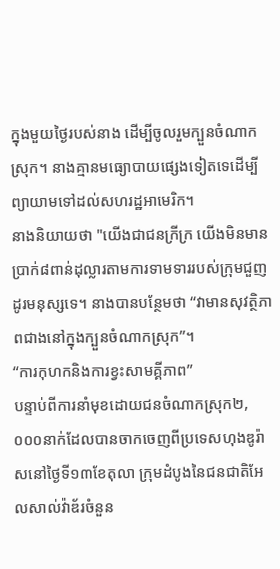ក្នុងមួយថ្ងៃរបស់នាង ដើម្បីចូលរួមក្បួនចំណាកស្រុក។ នាងគ្មានមធ្យោបាយផ្សេងទៀតទេដើម្បីព្យាយាមទៅដល់សហរដ្ឋអាមេរិក។
នាងនិយាយថា "យើងជាជនក្រីក្រ យើងមិនមានប្រាក់៨ពាន់ដុល្លារតាមការទាមទាររបស់ក្រុមជួញដូរមនុស្សទេ។ នាងបានបន្ថែមថា “វាមានសុវត្ថិភាពជាងនៅក្នុងក្បួនចំណាកស្រុក”។
“ការកុហកនិងការខ្វះសាមគ្គីភាព”
បន្ទាប់ពីការនាំមុខដោយជនចំណាកស្រុក២,០០០នាក់ដែលបានចាកចេញពីប្រទេសហុងឌូរ៉ាសនៅថ្ងៃទី១៣ខែតុលា ក្រុមដំបូងនៃជនជាតិអែលសាល់វ៉ាឌ័រចំនួន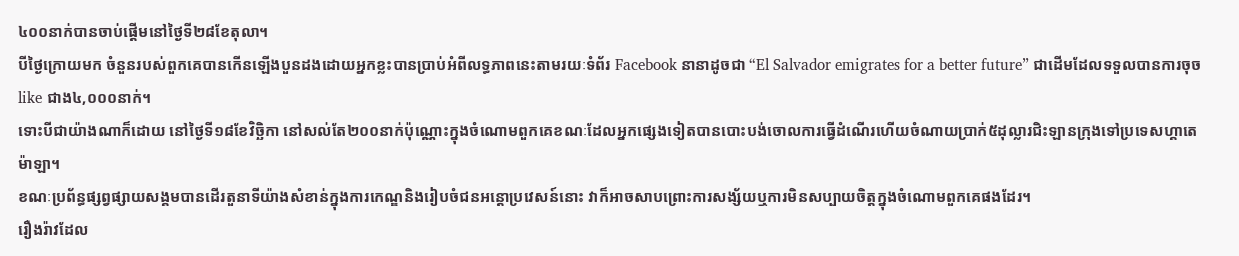៤០០នាក់បានចាប់ផ្តើមនៅថ្ងៃទី២៨ខែតុលា។
បីថ្ងៃក្រោយមក ចំនួនរបស់ពួកគេបានកើនឡើងបួនដងដោយអ្នកខ្លះបានប្រាប់អំពីលទ្ធភាពនេះតាមរយៈទំព័រ Facebook នានាដូចជា “El Salvador emigrates for a better future” ជាដើមដែលទទួលបានការចុច like ជាង៤,០០០នាក់។
ទោះបីជាយ៉ាងណាក៏ដោយ នៅថ្ងៃទី១៨ខែវិច្ឆិកា នៅសល់តែ២០០នាក់ប៉ុណ្ណោះក្នុងចំណោមពួកគេខណៈដែលអ្នកផ្សេងទៀតបានបោះបង់ចោលការធ្វើដំណើរហើយចំណាយប្រាក់៥ដុល្លារជិះឡានក្រុងទៅប្រទេសហ្គាតេម៉ាឡា។
ខណៈប្រព័ន្ធផ្សព្វផ្សាយសង្គមបានដើរតួនាទីយ៉ាងសំខាន់ក្នុងការកេណ្ឌនិងរៀបចំជនអន្តោប្រវេសន៍នោះ វាក៏អាចសាបព្រោះការសង្ស័យឬការមិនសប្បាយចិត្តក្នុងចំណោមពួកគេផងដែរ។
រឿងរ៉ាវដែល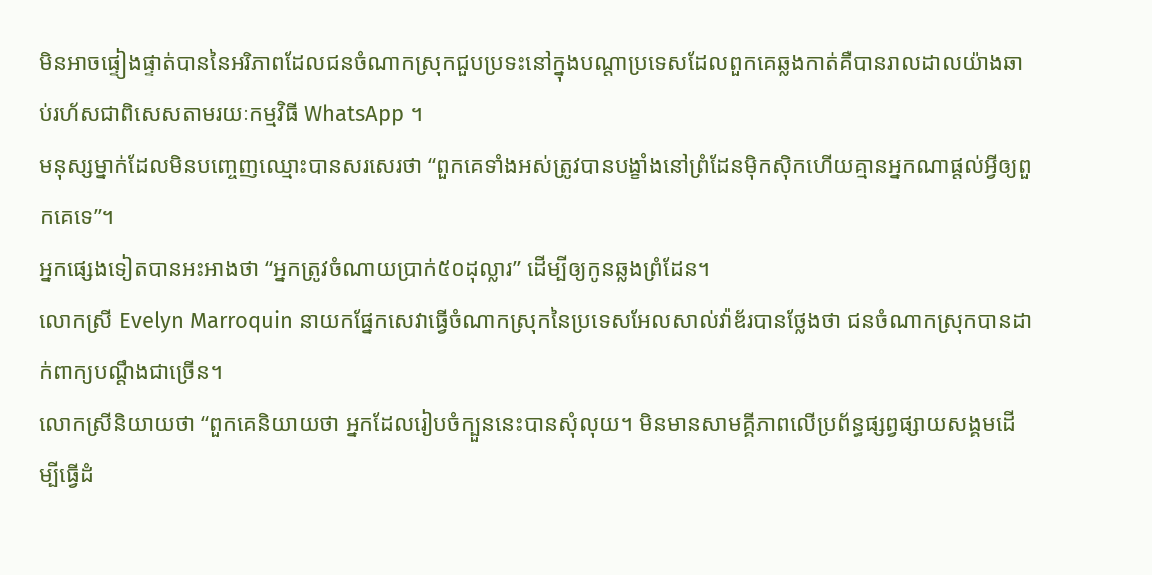មិនអាចផ្ទៀងផ្ទាត់បាននៃអរិភាពដែលជនចំណាកស្រុកជួបប្រទះនៅក្នុងបណ្តាប្រទេសដែលពួកគេឆ្លងកាត់គឺបានរាលដាលយ៉ាងឆាប់រហ័សជាពិសេសតាមរយៈកម្មវិធី WhatsApp ។
មនុស្សម្នាក់ដែលមិនបញ្ចេញឈ្មោះបានសរសេរថា “ពួកគេទាំងអស់ត្រូវបានបង្ខាំងនៅព្រំដែនម៉ិកស៊ិកហើយគ្មានអ្នកណាផ្តល់អ្វីឲ្យពួកគេទេ”។
អ្នកផ្សេងទៀតបានអះអាងថា “អ្នកត្រូវចំណាយប្រាក់៥០ដុល្លារ” ដើម្បីឲ្យកូនឆ្លងព្រំដែន។
លោកស្រី Evelyn Marroquin នាយកផ្នែកសេវាធ្វើចំណាកស្រុកនៃប្រទេសអែលសាល់វ៉ាឌ័របានថ្លែងថា ជនចំណាកស្រុកបានដាក់ពាក្យបណ្តឹងជាច្រើន។
លោកស្រីនិយាយថា “ពួកគេនិយាយថា អ្នកដែលរៀបចំក្បួននេះបានសុំលុយ។ មិនមានសាមគ្គីភាពលើប្រព័ន្ធផ្សព្វផ្សាយសង្គមដើម្បីធ្វើដំ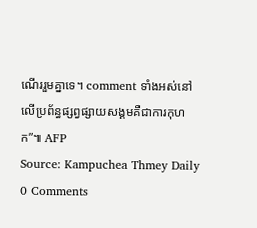ណើររួមគ្នាទេ។ comment ទាំងអស់នៅលើប្រព័ន្ធផ្សព្វផ្សាយសង្គមគឺជាការកុហក”៕ AFP
Source: Kampuchea Thmey Daily
0 Comments